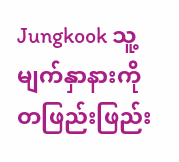Jungkook သူ့မျက်နှာနားကို တဖြည်းဖြည်း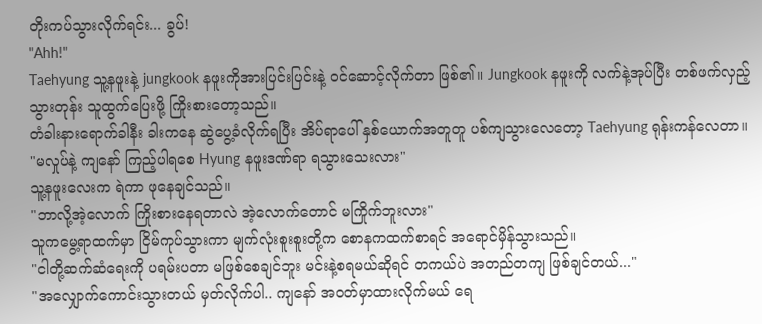တိုးကပ်သွားလိုက်ရင်း... ခွပ်!
"Ahh!"
Taehyung သူ့နဖူးနဲ့ jungkook နဖူးကိုအားပြင်းပြင်းနဲ့ ဝင်ဆောင့်လိုက်တာ ဖြစ်၏။ Jungkook နဖူးကို လက်နဲ့အုပ်ပြီး တစ်ဖက်လှည့်သွားတုန်း သူထွက်ပြေးဖို့ ကြိုးစားတော့သည်။
တံခါးနားရောက်ခါနီး ခါးကနေ ဆွဲပွေ့ခံလိုက်ရပြီး အိပ်ရာပေါ် နှစ်ယောက်အတူတူ ပစ်ကျသွားလေတော့ Taehyung ရုန်းကန်လေတာ။
"မလှုပ်နဲ့ ကျနော် ကြည့်ပါရစေ Hyung နဖူးဒဏ်ရာ ရသွားသေးလား"
သူ့နဖူးလေးက ရဲကာ ဖုနေချင်သည်။
"ဘာလို့အဲ့လောက် ကြိုးစားနေရတာလဲ အဲ့လောက်တောင် မကြိုက်ဘူးလား"
သူကမွေ့ရာထက်မှာ ငြိမ်ကုပ်သွားကာ မျက်လုံးစူးစူးတို့က စောနကထက်စာရင် အရောင်မှိန်သွားသည်။
"ငါတို့ဆက်ဆံရေးကို ပရမ်းပတာ မဖြစ်စေချင်ဘူး မင်းနဲ့စရမယ်ဆိုရင် တကယ်ပဲ အတည်တကျ ဖြစ်ချင်တယ်..."
"အလျှောက်ကောင်းသွားတယ် မှတ်လိုက်ပါ.. ကျနော် အဝတ်မှာထားလိုက်မယ် ရေ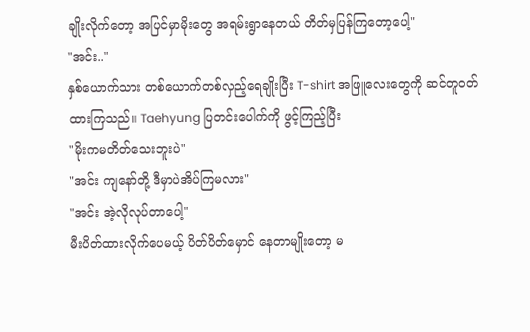ချိုးလိုက်တော့ အပြင်မှာမိုးတွေ အရမ်းရွာနေတယ် တိတ်မှပြန်ကြတော့ပေါ့"
"အင်း.."
နှစ်ယောက်သား တစ်ယောက်တစ်လှည့်ရေချိုးပြီး T-shirt အဖြူလေးတွေကို ဆင်တူဝတ်ထားကြသည်။ Taehyung ပြတင်းပေါက်ကို ဖွင့်ကြည့်ပြီး
"မိုးကမတိတ်သေးဘူးပဲ"
"အင်း ကျနော်တို့ ဒီမှာပဲအိပ်ကြမလား"
"အင်း အဲ့လိုလုပ်တာပေါ့"
မီးပိတ်ထားလိုက်ပေမယ့် ပိတ်ပိတ်မှောင် နေတာမျိုးတော့ မ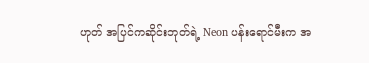ဟုတ် အပြင်ကဆိုင်းဘုတ်ရဲ့ Neon ပန်းရောင်မီးက အ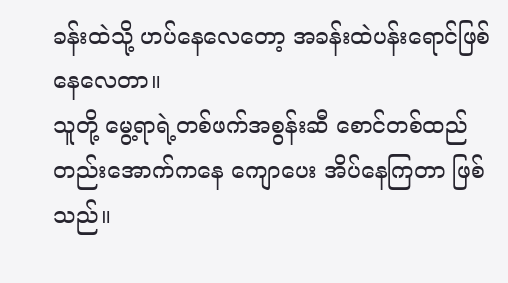ခန်းထဲသို့ ဟပ်နေလေတော့ အခန်းထဲပန်းရောင်ဖြစ်နေလေတာ။
သူတို့ မွေ့ရာရဲ့တစ်ဖက်အစွန်းဆီ စောင်တစ်ထည်တည်းအောက်ကနေ ကျောပေး အိပ်နေကြတာ ဖြစ်သည်။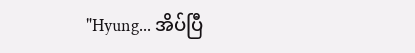"Hyung... အိပ်ပြီ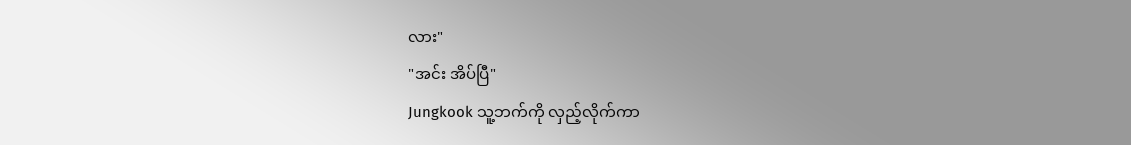လား"
"အင်း အိပ်ပြီ"
Jungkook သူ့ဘက်ကို လှည့်လိုက်ကာ